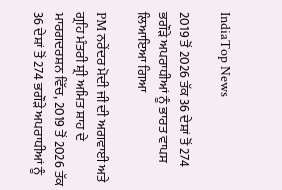IndiaTop News

2019 ਤੋਂ 2026 ਤੱਕ 36 ਦੇਸ਼ਾਂ ਤੋਂ 274 ਭਗੌੜੇ ਅਪਰਾਧੀਆਂ ਨੂੰ ਭਾਰਤ ਵਾਪਸ ਲਿਆਇਆ ਗਿਆ

PM ਨਰੇਂਦਰ ਮੋਦੀ ਜੀ ਦੀ ਅਗਵਾਈ ਅਤੇ ਗ੍ਰਹਿ ਮੰਤਰੀ ਸ਼੍ਰੀ ਅਮਿਤ ਸ਼ਾਹ ਦੇ ਮਾਰਗਦਰਸ਼ਨ ਵਿੱਚ, 2019 ਤੋਂ 2026 ਤੱਕ 36 ਦੇਸ਼ਾਂ ਤੋਂ 274 ਭਗੌੜੇ ਅਪਰਾਧੀਆਂ ਨੂੰ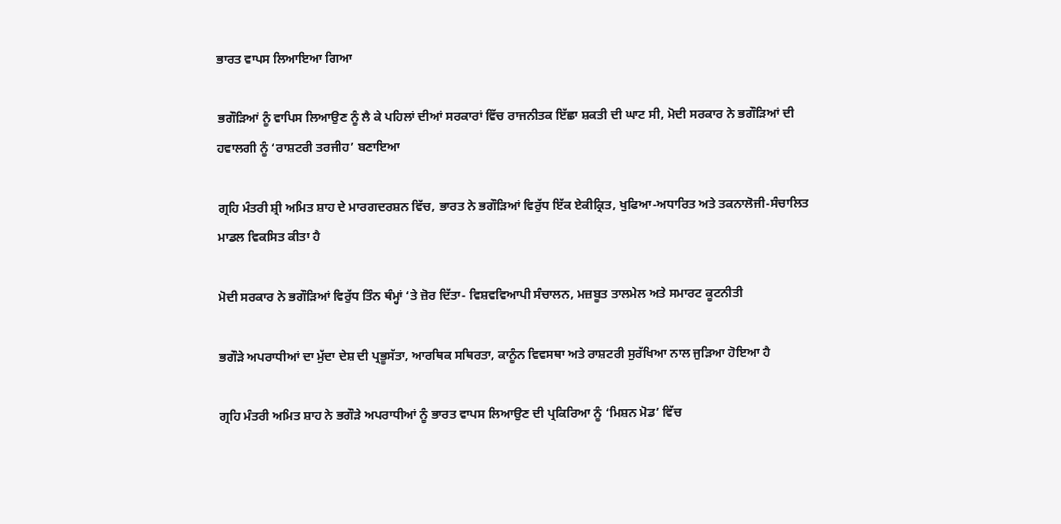ਭਾਰਤ ਵਾਪਸ ਲਿਆਇਆ ਗਿਆ

ਭਗੌੜਿਆਂ ਨੂੰ ਵਾਪਿਸ ਲਿਆਉਣ ਨੂੰ ਲੈ ਕੇ ਪਹਿਲਾਂ ਦੀਆਂ ਸਰਕਾਰਾਂ ਵਿੱਚ ਰਾਜਨੀਤਕ ਇੱਛਾ ਸ਼ਕਤੀ ਦੀ ਘਾਟ ਸੀ, ਮੋਦੀ ਸਰਕਾਰ ਨੇ ਭਗੌੜਿਆਂ ਦੀ ਹਵਾਲਗੀ ਨੂੰ ‘ਰਾਸ਼ਟਰੀ ਤਰਜੀਹ’ ਬਣਾਇਆ

ਗ੍ਰਹਿ ਮੰਤਰੀ ਸ਼੍ਰੀ ਅਮਿਤ ਸ਼ਾਹ ਦੇ ਮਾਰਗਦਰਸ਼ਨ ਵਿੱਚ, ਭਾਰਤ ਨੇ ਭਗੌੜਿਆਂ ਵਿਰੁੱਧ ਇੱਕ ਏਕੀਕ੍ਰਿਤ, ਖੁਫਿਆ-ਅਧਾਰਿਤ ਅਤੇ ਤਕਨਾਲੋਜੀ-ਸੰਚਾਲਿਤ ਮਾਡਲ ਵਿਕਸਿਤ ਕੀਤਾ ਹੈ

ਮੋਦੀ ਸਰਕਾਰ ਨੇ ਭਗੌੜਿਆਂ ਵਿਰੁੱਧ ਤਿੰਨ ਥੰਮ੍ਹਾਂ ‘ਤੇ ਜ਼ੋਰ ਦਿੱਤਾ- ਵਿਸ਼ਵਵਿਆਪੀ ਸੰਚਾਲਨ, ਮਜ਼ਬੂਤ ਤਾਲਮੇਲ ਅਤੇ ਸਮਾਰਟ ਕੂਟਨੀਤੀ

ਭਗੌੜੇ ਅਪਰਾਧੀਆਂ ਦਾ ਮੁੱਦਾ ਦੇਸ਼ ਦੀ ਪ੍ਰਭੂਸੱਤਾ, ਆਰਥਿਕ ਸਥਿਰਤਾ, ਕਾਨੂੰਨ ਵਿਵਸਥਾ ਅਤੇ ਰਾਸ਼ਟਰੀ ਸੁਰੱਖਿਆ ਨਾਲ ਜੁੜਿਆ ਹੋਇਆ ਹੈ

ਗ੍ਰਹਿ ਮੰਤਰੀ ਅਮਿਤ ਸ਼ਾਹ ਨੇ ਭਗੌੜੇ ਅਪਰਾਧੀਆਂ ਨੂੰ ਭਾਰਤ ਵਾਪਸ ਲਿਆਉਣ ਦੀ ਪ੍ਰਕਿਰਿਆ ਨੂੰ ‘ਮਿਸ਼ਨ ਮੋਡ’ ਵਿੱਚ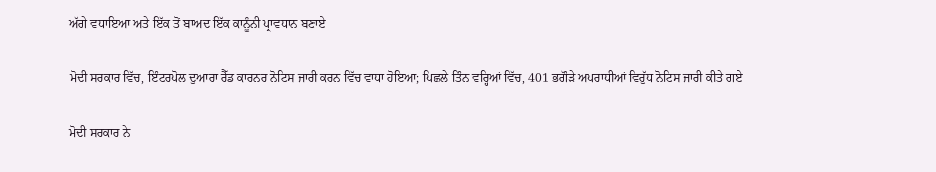ਅੱਗੇ ਵਧਾਇਆ ਅਤੇ ਇੱਕ ਤੋਂ ਬਾਅਦ ਇੱਕ ਕਾਨੂੰਨੀ ਪ੍ਰਾਵਧਾਨ ਬਣਾਏ

ਮੋਦੀ ਸਰਕਾਰ ਵਿੱਚ, ਇੰਟਰਪੋਲ ਦੁਆਰਾ ਰੈੱਡ ਕਾਰਨਰ ਨੋਟਿਸ ਜਾਰੀ ਕਰਨ ਵਿੱਚ ਵਾਧਾ ਹੋਇਆ; ਪਿਛਲੇ ਤਿੰਨ ਵਰ੍ਹਿਆਂ ਵਿੱਚ, 401 ਭਗੌੜੇ ਅਪਰਾਧੀਆਂ ਵਿਰੁੱਧ ਨੋਟਿਸ ਜਾਰੀ ਕੀਤੇ ਗਏ

ਮੋਦੀ ਸਰਕਾਰ ਨੇ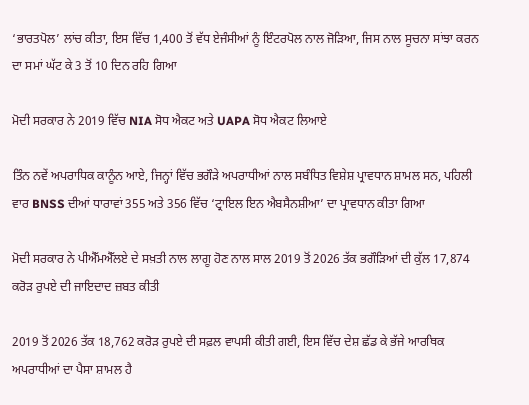‘ਭਾਰਤਪੋਲ’ ਲਾਂਚ ਕੀਤਾ, ਇਸ ਵਿੱਚ 1,400 ਤੋਂ ਵੱਧ ਏਜੰਸੀਆਂ ਨੂੰ ਇੰਟਰਪੋਲ ਨਾਲ ਜੋੜਿਆ, ਜਿਸ ਨਾਲ ਸੂਚਨਾ ਸਾਂਝਾ ਕਰਨ ਦਾ ਸਮਾਂ ਘੱਟ ਕੇ 3 ਤੋਂ 10 ਦਿਨ ਰਹਿ ਗਿਆ

ਮੋਦੀ ਸਰਕਾਰ ਨੇ 2019 ਵਿੱਚ NIA ਸੋਧ ਐਕਟ ਅਤੇ UAPA ਸੋਧ ਐਕਟ ਲਿਆਏ

ਤਿੰਨ ਨਵੇਂ ਅਪਰਾਧਿਕ ਕਾਨੂੰਨ ਆਏ, ਜਿਨ੍ਹਾਂ ਵਿੱਚ ਭਗੌੜੇ ਅਪਰਾਧੀਆਂ ਨਾਲ ਸਬੰਧਿਤ ਵਿਸ਼ੇਸ਼ ਪ੍ਰਾਵਧਾਨ ਸ਼ਾਮਲ ਸਨ, ਪਹਿਲੀ ਵਾਰ BNSS ਦੀਆਂ ਧਾਰਾਵਾਂ 355 ਅਤੇ 356 ਵਿੱਚ ‘ਟ੍ਰਾਇਲ ਇਨ ਐਬਸੈਨਸ਼ੀਆ’ ਦਾ ਪ੍ਰਾਵਧਾਨ ਕੀਤਾ ਗਿਆ

ਮੋਦੀ ਸਰਕਾਰ ਨੇ ਪੀਐੱਮਐੱਲਏ ਦੇ ਸਖ਼ਤੀ ਨਾਲ ਲਾਗੂ ਹੋਣ ਨਾਲ ਸਾਲ 2019 ਤੋਂ 2026 ਤੱਕ ਭਗੌੜਿਆਂ ਦੀ ਕੁੱਲ 17,874 ਕਰੋੜ ਰੁਪਏ ਦੀ ਜਾਇਦਾਦ ਜ਼ਬਤ ਕੀਤੀ

2019 ਤੋਂ 2026 ਤੱਕ 18,762 ਕਰੋੜ ਰੁਪਏ ਦੀ ਸਫ਼ਲ ਵਾਪਸੀ ਕੀਤੀ ਗਈ, ਇਸ ਵਿੱਚ ਦੇਸ਼ ਛੱਡ ਕੇ ਭੱਜੇ ਆਰਥਿਕ ਅਪਰਾਧੀਆਂ ਦਾ ਪੈਸਾ ਸ਼ਾਮਲ ਹੈ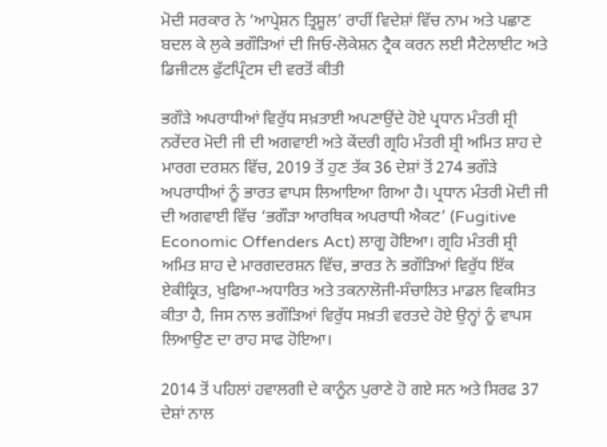ਮੋਦੀ ਸਰਕਾਰ ਨੇ ‘ਆਪ੍ਰੇਸ਼ਨ ਤ੍ਰਿਸ਼ੂਲ’ ਰਾਹੀਂ ਵਿਦੇਸ਼ਾਂ ਵਿੱਚ ਨਾਮ ਅਤੇ ਪਛਾਣ ਬਦਲ ਕੇ ਲੁਕੇ ਭਗੌੜਿਆਂ ਦੀ ਜਿਓ-ਲੋਕੇਸ਼ਨ ਟ੍ਰੈਕ ਕਰਨ ਲਈ ਸੈਟੇਲਾਈਟ ਅਤੇ ਡਿਜੀਟਲ ਫੁੱਟਪ੍ਰਿੰਟਸ ਦੀ ਵਰਤੋਂ ਕੀਤੀ

ਭਗੌੜੇ ਅਪਰਾਧੀਆਂ ਵਿਰੁੱਧ ਸਖ਼ਤਾਈ ਅਪਣਾਉਂਦੇ ਹੋਏ ਪ੍ਰਧਾਨ ਮੰਤਰੀ ਸ਼੍ਰੀ ਨਰੇਂਦਰ ਮੋਦੀ ਜੀ ਦੀ ਅਗਵਾਈ ਅਤੇ ਕੇਂਦਰੀ ਗ੍ਰਹਿ ਮੰਤਰੀ ਸ਼੍ਰੀ ਅਮਿਤ ਸ਼ਾਹ ਦੇ ਮਾਰਗ ਦਰਸ਼ਨ ਵਿੱਚ, 2019 ਤੋਂ ਹੁਣ ਤੱਕ 36 ਦੇਸ਼ਾਂ ਤੋਂ 274 ਭਗੌੜੇ ਅਪਰਾਧੀਆਂ ਨੂੰ ਭਾਰਤ ਵਾਪਸ ਲਿਆਇਆ ਗਿਆ ਹੈ। ਪ੍ਰਧਾਨ ਮੰਤਰੀ ਮੋਦੀ ਜੀ ਦੀ ਅਗਵਾਈ ਵਿੱਚ ‘ਭਗੌੜਾ ਆਰਥਿਕ ਅਪਰਾਧੀ ਐਕਟ’ (Fugitive Economic Offenders Act) ਲਾਗੂ ਹੋਇਆ। ਗ੍ਰਹਿ ਮੰਤਰੀ ਸ਼੍ਰੀ ਅਮਿਤ ਸ਼ਾਹ ਦੇ ਮਾਰਗਦਰਸ਼ਨ ਵਿੱਚ, ਭਾਰਤ ਨੇ ਭਗੌੜਿਆਂ ਵਿਰੁੱਧ ਇੱਕ ਏਕੀਕ੍ਰਿਤ, ਖੁਫਿਆ-ਅਧਾਰਿਤ ਅਤੇ ਤਕਨਾਲੋਜੀ-ਸੰਚਾਲਿਤ ਮਾਡਲ ਵਿਕਸਿਤ ਕੀਤਾ ਹੈ, ਜਿਸ ਨਾਲ ਭਗੌੜਿਆਂ ਵਿਰੁੱਧ ਸਖ਼ਤੀ ਵਰਤਦੇ ਹੋਏ ਉਨ੍ਹਾਂ ਨੂੰ ਵਾਪਸ ਲਿਆਉਣ ਦਾ ਰਾਹ ਸਾਫ ਹੋਇਆ।

2014 ਤੋਂ ਪਹਿਲਾਂ ਹਵਾਲਗੀ ਦੇ ਕਾਨੂੰਨ ਪੁਰਾਣੇ ਹੋ ਗਏ ਸਨ ਅਤੇ ਸਿਰਫ 37 ਦੇਸ਼ਾਂ ਨਾਲ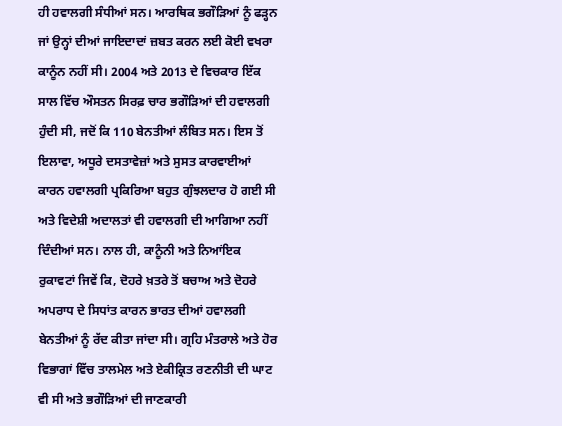ਹੀ ਹਵਾਲਗੀ ਸੰਧੀਆਂ ਸਨ। ਆਰਥਿਕ ਭਗੌੜਿਆਂ ਨੂੰ ਫੜ੍ਹਨ ਜਾਂ ਉਨ੍ਹਾਂ ਦੀਆਂ ਜਾਇਦਾਦਾਂ ਜ਼ਬਤ ਕਰਨ ਲਈ ਕੋਈ ਵਖਰਾ ਕਾਨੂੰਨ ਨਹੀਂ ਸੀ। 2004 ਅਤੇ 2013 ਦੇ ਵਿਚਕਾਰ ਇੱਕ ਸਾਲ ਵਿੱਚ ਔਸਤਨ ਸਿਰਫ਼ ਚਾਰ ਭਗੌੜਿਆਂ ਦੀ ਹਵਾਲਗੀ ਹੁੰਦੀ ਸੀ, ਜਦੋਂ ਕਿ 110 ਬੇਨਤੀਆਂ ਲੰਬਿਤ ਸਨ। ਇਸ ਤੋਂ ਇਲਾਵਾ, ਅਧੂਰੇ ਦਸਤਾਵੇਜ਼ਾਂ ਅਤੇ ਸੁਸਤ ਕਾਰਵਾਈਆਂ ਕਾਰਨ ਹਵਾਲਗੀ ਪ੍ਰਕਿਰਿਆ ਬਹੁਤ ਗੁੰਝਲਦਾਰ ਹੋ ਗਈ ਸੀ ਅਤੇ ਵਿਦੇਸ਼ੀ ਅਦਾਲਤਾਂ ਵੀ ਹਵਾਲਗੀ ਦੀ ਆਗਿਆ ਨਹੀਂ ਦਿੰਦੀਆਂ ਸਨ। ਨਾਲ ਹੀ, ਕਾਨੂੰਨੀ ਅਤੇ ਨਿਆਂਇਕ ਰੁਕਾਵਟਾਂ ਜਿਵੇਂ ਕਿ, ਦੋਹਰੇ ਖ਼ਤਰੇ ਤੋਂ ਬਚਾਅ ਅਤੇ ਦੋਹਰੇ ਅਪਰਾਧ ਦੇ ਸਿਧਾਂਤ ਕਾਰਨ ਭਾਰਤ ਦੀਆਂ ਹਵਾਲਗੀ ਬੇਨਤੀਆਂ ਨੂੰ ਰੱਦ ਕੀਤਾ ਜਾਂਦਾ ਸੀ। ਗ੍ਰਹਿ ਮੰਤਰਾਲੇ ਅਤੇ ਹੋਰ ਵਿਭਾਗਾਂ ਵਿੱਚ ਤਾਲਮੇਲ ਅਤੇ ਏਕੀਕ੍ਰਿਤ ਰਣਨੀਤੀ ਦੀ ਘਾਟ ਵੀ ਸੀ ਅਤੇ ਭਗੌੜਿਆਂ ਦੀ ਜਾਣਕਾਰੀ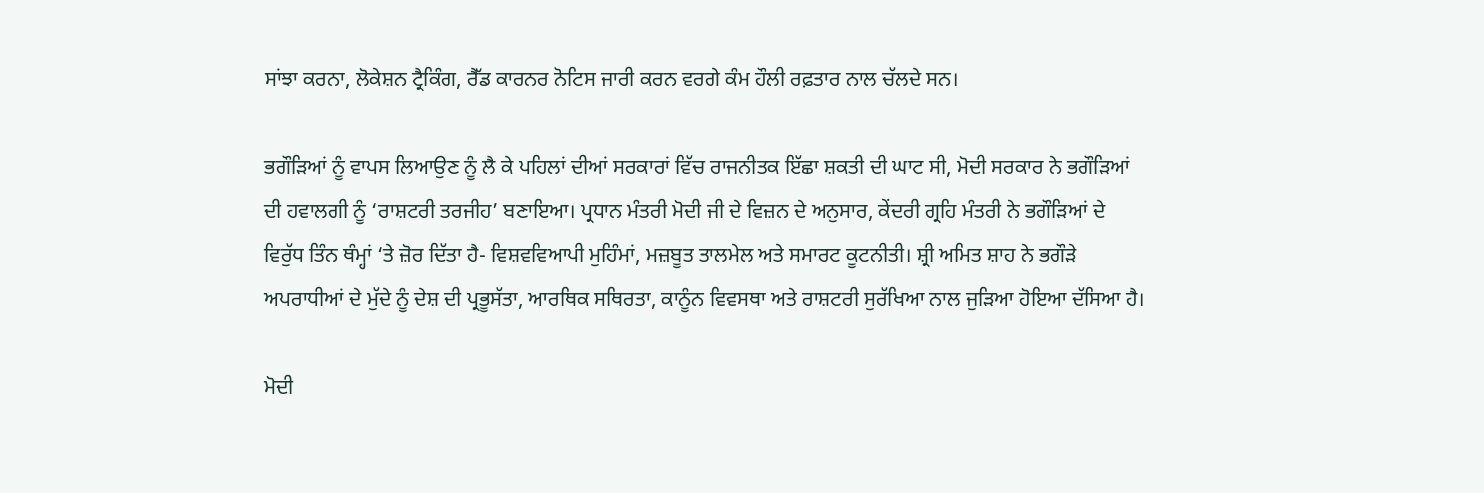ਸਾਂਝਾ ਕਰਨਾ, ਲੋਕੇਸ਼ਨ ਟ੍ਰੈਕਿੰਗ, ਰੈੱਡ ਕਾਰਨਰ ਨੋਟਿਸ ਜਾਰੀ ਕਰਨ ਵਰਗੇ ਕੰਮ ਹੌਲੀ ਰਫ਼ਤਾਰ ਨਾਲ ਚੱਲਦੇ ਸਨ।

ਭਗੌੜਿਆਂ ਨੂੰ ਵਾਪਸ ਲਿਆਉਣ ਨੂੰ ਲੈ ਕੇ ਪਹਿਲਾਂ ਦੀਆਂ ਸਰਕਾਰਾਂ ਵਿੱਚ ਰਾਜਨੀਤਕ ਇੱਛਾ ਸ਼ਕਤੀ ਦੀ ਘਾਟ ਸੀ, ਮੋਦੀ ਸਰਕਾਰ ਨੇ ਭਗੌੜਿਆਂ ਦੀ ਹਵਾਲਗੀ ਨੂੰ ‘ਰਾਸ਼ਟਰੀ ਤਰਜੀਹ’ ਬਣਾਇਆ। ਪ੍ਰਧਾਨ ਮੰਤਰੀ ਮੋਦੀ ਜੀ ਦੇ ਵਿਜ਼ਨ ਦੇ ਅਨੁਸਾਰ, ਕੇਂਦਰੀ ਗ੍ਰਹਿ ਮੰਤਰੀ ਨੇ ਭਗੌੜਿਆਂ ਦੇ ਵਿਰੁੱਧ ਤਿੰਨ ਥੰਮ੍ਹਾਂ ‘ਤੇ ਜ਼ੋਰ ਦਿੱਤਾ ਹੈ- ਵਿਸ਼ਵਵਿਆਪੀ ਮੁਹਿੰਮਾਂ, ਮਜ਼ਬੂਤ ਤਾਲਮੇਲ ਅਤੇ ਸਮਾਰਟ ਕੂਟਨੀਤੀ। ਸ਼੍ਰੀ ਅਮਿਤ ਸ਼ਾਹ ਨੇ ਭਗੌੜੇ ਅਪਰਾਧੀਆਂ ਦੇ ਮੁੱਦੇ ਨੂੰ ਦੇਸ਼ ਦੀ ਪ੍ਰਭੂਸੱਤਾ, ਆਰਥਿਕ ਸਥਿਰਤਾ, ਕਾਨੂੰਨ ਵਿਵਸਥਾ ਅਤੇ ਰਾਸ਼ਟਰੀ ਸੁਰੱਖਿਆ ਨਾਲ ਜੁੜਿਆ ਹੋਇਆ ਦੱਸਿਆ ਹੈ।

ਮੋਦੀ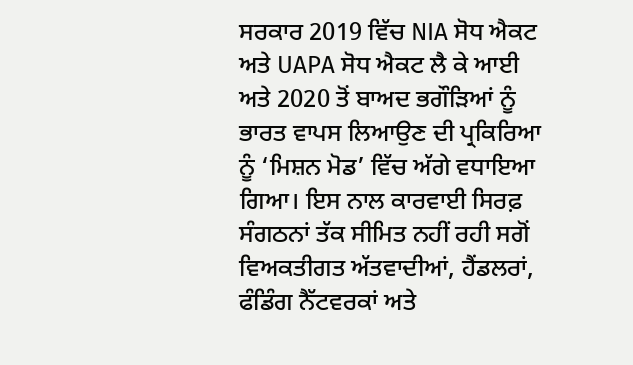ਸਰਕਾਰ 2019 ਵਿੱਚ NIA ਸੋਧ ਐਕਟ ਅਤੇ UAPA ਸੋਧ ਐਕਟ ਲੈ ਕੇ ਆਈ ਅਤੇ 2020 ਤੋਂ ਬਾਅਦ ਭਗੌੜਿਆਂ ਨੂੰ ਭਾਰਤ ਵਾਪਸ ਲਿਆਉਣ ਦੀ ਪ੍ਰਕਿਰਿਆ ਨੂੰ ‘ਮਿਸ਼ਨ ਮੋਡ’ ਵਿੱਚ ਅੱਗੇ ਵਧਾਇਆ ਗਿਆ। ਇਸ ਨਾਲ ਕਾਰਵਾਈ ਸਿਰਫ਼ ਸੰਗਠਨਾਂ ਤੱਕ ਸੀਮਿਤ ਨਹੀਂ ਰਹੀ ਸਗੋਂ ਵਿਅਕਤੀਗਤ ਅੱਤਵਾਦੀਆਂ, ਹੈਂਡਲਰਾਂ, ਫੰਡਿੰਗ ਨੈੱਟਵਰਕਾਂ ਅਤੇ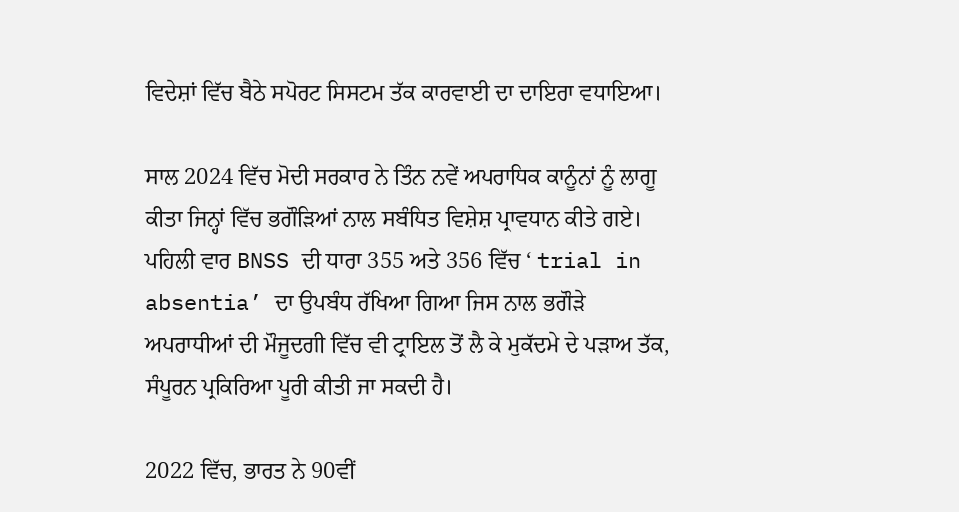ਵਿਦੇਸ਼ਾਂ ਵਿੱਚ ਬੈਠੇ ਸਪੋਰਟ ਸਿਸਟਮ ਤੱਕ ਕਾਰਵਾਈ ਦਾ ਦਾਇਰਾ ਵਧਾਇਆ।

ਸਾਲ 2024 ਵਿੱਚ ਮੋਦੀ ਸਰਕਾਰ ਨੇ ਤਿੰਨ ਨਵੇਂ ਅਪਰਾਧਿਕ ਕਾਨੂੰਨਾਂ ਨੂੰ ਲਾਗੂ ਕੀਤਾ ਜਿਨ੍ਹਾਂ ਵਿੱਚ ਭਗੌੜਿਆਂ ਨਾਲ ਸਬੰਧਿਤ ਵਿਸ਼ੇਸ਼ ਪ੍ਰਾਵਧਾਨ ਕੀਤੇ ਗਏ। ਪਹਿਲੀ ਵਾਰ BNSS ਦੀ ਧਾਰਾ 355 ਅਤੇ 356 ਵਿੱਚ ‘ trial in absentia’ ਦਾ ਉਪਬੰਧ ਰੱਖਿਆ ਗਿਆ ਜਿਸ ਨਾਲ ਭਗੌੜੇ ਅਪਰਾਧੀਆਂ ਦੀ ਮੌਜੂਦਗੀ ਵਿੱਚ ਵੀ ਟ੍ਰਾਇਲ ਤੋਂ ਲੈ ਕੇ ਮੁਕੱਦਮੇ ਦੇ ਪੜਾਅ ਤੱਕ, ਸੰਪੂਰਨ ਪ੍ਰਕਿਰਿਆ ਪੂਰੀ ਕੀਤੀ ਜਾ ਸਕਦੀ ਹੈ।

2022 ਵਿੱਚ, ਭਾਰਤ ਨੇ 90ਵੀਂ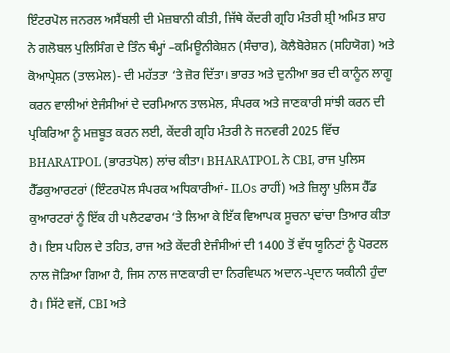ਇੰਟਰਪੋਲ ਜਨਰਲ ਅਸੈਂਬਲੀ ਦੀ ਮੇਜ਼ਬਾਨੀ ਕੀਤੀ, ਜਿੱਥੇ ਕੇਂਦਰੀ ਗ੍ਰਹਿ ਮੰਤਰੀ ਸ਼੍ਰੀ ਅਮਿਤ ਸ਼ਾਹ ਨੇ ਗਲੋਬਲ ਪੁਲਿਸਿੰਗ ਦੇ ਤਿੰਨ ਥੰਮ੍ਹਾਂ –ਕਮਿਊਨੀਕੇਸ਼ਨ (ਸੰਚਾਰ), ਕੋਲੈਬੋਰੇਸ਼ਨ (ਸਹਿਯੋਗ) ਅਤੇ ਕੋਆਪ੍ਰੇਸ਼ਨ (ਤਾਲਮੇਲ)- ਦੀ ਮਹੱਤਤਾ ‘ਤੇ ਜ਼ੋਰ ਦਿੱਤਾ। ਭਾਰਤ ਅਤੇ ਦੁਨੀਆ ਭਰ ਦੀ ਕਾਨੂੰਨ ਲਾਗੂ ਕਰਨ ਵਾਲੀਆਂ ਏਜੰਸੀਆਂ ਦੇ ਦਰਮਿਆਨ ਤਾਲਮੇਲ, ਸੰਪਰਕ ਅਤੇ ਜਾਣਕਾਰੀ ਸਾਂਝੀ ਕਰਨ ਦੀ ਪ੍ਰਕਿਰਿਆ ਨੂੰ ਮਜ਼ਬੂਤ ਕਰਨ ਲਈ, ਕੇਂਦਰੀ ਗ੍ਰਹਿ ਮੰਤਰੀ ਨੇ ਜਨਵਰੀ 2025 ਵਿੱਚ BHARATPOL (ਭਾਰਤਪੋਲ) ਲਾਂਚ ਕੀਤਾ। BHARATPOL ਨੇ CBI, ਰਾਜ ਪੁਲਿਸ ਹੈੱਡਕੁਆਰਟਰਾਂ (ਇੰਟਰਪੋਲ ਸੰਪਰਕ ਅਧਿਕਾਰੀਆਂ- ILOs ਰਾਹੀਂ) ਅਤੇ ਜ਼ਿਲ੍ਹਾ ਪੁਲਿਸ ਹੈੱਡ ਕੁਆਰਟਰਾਂ ਨੂੰ ਇੱਕ ਹੀ ਪਲੈਟਫਾਰਮ ‘ਤੇ ਲਿਆ ਕੇ ਇੱਕ ਵਿਆਪਕ ਸੂਚਨਾ ਢਾਂਚਾ ਤਿਆਰ ਕੀਤਾ ਹੈ। ਇਸ ਪਹਿਲ ਦੇ ਤਹਿਤ, ਰਾਜ ਅਤੇ ਕੇਂਦਰੀ ਏਜੰਸੀਆਂ ਦੀ 1400 ਤੋਂ ਵੱਧ ਯੂਨਿਟਾਂ ਨੂੰ ਪੋਰਟਲ ਨਾਲ ਜੋੜਿਆ ਗਿਆ ਹੈ, ਜਿਸ ਨਾਲ ਜਾਣਕਾਰੀ ਦਾ ਨਿਰਵਿਘਨ ਅਦਾਨ-ਪ੍ਰਦਾਨ ਯਕੀਨੀ ਹੁੰਦਾ ਹੈ। ਸਿੱਟੇ ਵਜੋਂ, CBI ਅਤੇ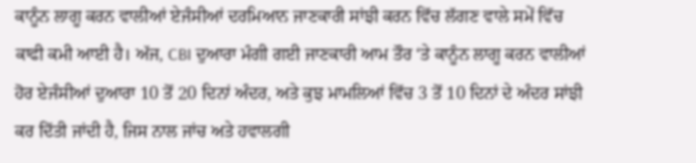ਕਾਨੂੰਨ ਲਾਗੂ ਕਰਨ ਵਾਲੀਆਂ ਏਜੰਸੀਆਂ ਦਰਮਿਆਨ ਜਾਣਕਾਰੀ ਸਾਂਝੀ ਕਰਨ ਵਿੱਚ ਲੱਗਣ ਵਾਲੇ ਸਮੇਂ ਵਿੱਚ ਕਾਫੀ ਕਮੀ ਆਈ ਹੈ। ਅੱਜ, CBI ਦੁਆਰਾ ਮੰਗੀ ਗਈ ਜਾਣਕਾਰੀ ਆਮ ਤੌਰ ‘ਤੇ ਕਾਨੂੰਨ ਲਾਗੂ ਕਰਨ ਵਾਲੀਆਂ ਹੋਰ ਏਜੰਸੀਆਂ ਦੁਆਰਾ 10 ਤੋਂ 20 ਦਿਨਾਂ ਅੰਦਰ, ਅਤੇ ਕੁਝ ਮਾਮਲਿਆਂ ਵਿੱਚ 3 ਤੋਂ 10 ਦਿਨਾਂ ਦੇ ਅੰਦਰ ਸਾਂਝੀ ਕਰ ਦਿੱਤੀ ਜਾਂਦੀ ਹੈ, ਜਿਸ ਨਾਲ ਜਾਂਚ ਅਤੇ ਹਵਾਲਗੀ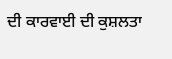ਦੀ ਕਾਰਵਾਈ ਦੀ ਕੁਸ਼ਲਤਾ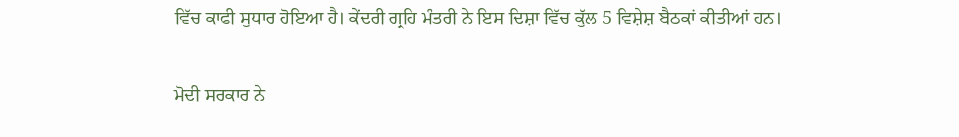ਵਿੱਚ ਕਾਫੀ ਸੁਧਾਰ ਹੋਇਆ ਹੈ। ਕੇਂਦਰੀ ਗ੍ਰਹਿ ਮੰਤਰੀ ਨੇ ਇਸ ਦਿਸ਼ਾ ਵਿੱਚ ਕੁੱਲ 5 ਵਿਸ਼ੇਸ਼ ਬੈਠਕਾਂ ਕੀਤੀਆਂ ਹਨ।

ਮੋਦੀ ਸਰਕਾਰ ਨੇ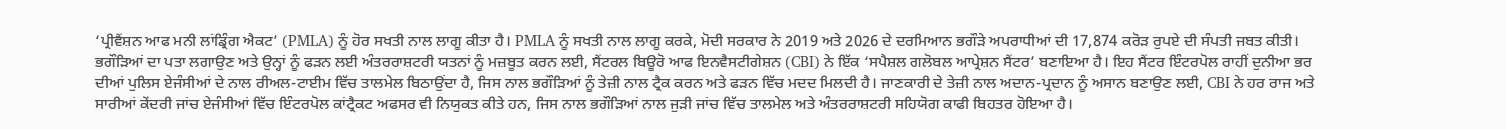‘ਪ੍ਰੀਵੈਂਸ਼ਨ ਆਫ ਮਨੀ ਲਾਂਡ੍ਰਿੰਗ ਐਕਟ’ (PMLA) ਨੂੰ ਹੋਰ ਸਖਤੀ ਨਾਲ ਲਾਗੂ ਕੀਤਾ ਹੈ। PMLA ਨੂੰ ਸਖਤੀ ਨਾਲ ਲਾਗੂ ਕਰਕੇ, ਮੋਦੀ ਸਰਕਾਰ ਨੇ 2019 ਅਤੇ 2026 ਦੇ ਦਰਮਿਆਨ ਭਗੌੜੇ ਅਪਰਾਧੀਆਂ ਦੀ 17,874 ਕਰੋੜ ਰੁਪਏ ਦੀ ਸੰਪਤੀ ਜਬਤ ਕੀਤੀ। ਭਗੌੜਿਆਂ ਦਾ ਪਤਾ ਲਗਾਉਣ ਅਤੇ ਉਨ੍ਹਾਂ ਨੂੰ ਫੜਨ ਲਈ ਅੰਤਰਰਾਸ਼ਟਰੀ ਯਤਨਾਂ ਨੂੰ ਮਜ਼ਬੂਤ ਕਰਨ ਲਈ, ਸੈਂਟਰਲ ਬਿਊਰੋ ਆਫ ਇਨਵੈਸਟੀਗੇਸ਼ਨ (CBI) ਨੇ ਇੱਕ ‘ਸਪੈਸ਼ਲ ਗਲੋਬਲ ਆਪ੍ਰੇਸ਼ਨ ਸੈਂਟਰ’ ਬਣਾਇਆ ਹੈ। ਇਹ ਸੈਂਟਰ ਇੰਟਰਪੋਲ ਰਾਹੀਂ ਦੁਨੀਆ ਭਰ ਦੀਆਂ ਪੁਲਿਸ ਏਜੰਸੀਆਂ ਦੇ ਨਾਲ ਰੀਅਲ-ਟਾਈਮ ਵਿੱਚ ਤਾਲਮੇਲ ਬਿਠਾਉਂਦਾ ਹੈ, ਜਿਸ ਨਾਲ ਭਗੌੜਿਆਂ ਨੂੰ ਤੇਜ਼ੀ ਨਾਲ ਟ੍ਰੈਕ ਕਰਨ ਅਤੇ ਫੜਨ ਵਿੱਚ ਮਦਦ ਮਿਲਦੀ ਹੈ। ਜਾਣਕਾਰੀ ਦੇ ਤੇਜ਼ੀ ਨਾਲ ਅਦਾਨ-ਪ੍ਰਦਾਨ ਨੂੰ ਅਸਾਨ ਬਣਾਉਣ ਲਈ, CBI ਨੇ ਹਰ ਰਾਜ ਅਤੇ ਸਾਰੀਆਂ ਕੇਂਦਰੀ ਜਾਂਚ ਏਜੰਸੀਆਂ ਵਿੱਚ ਇੰਟਰਪੋਲ ਕਾਂਟ੍ਰੈਕਟ ਅਫਸਰ ਵੀ ਨਿਯੁਕਤ ਕੀਤੇ ਹਨ, ਜਿਸ ਨਾਲ ਭਗੌੜਿਆਂ ਨਾਲ ਜੁੜੀ ਜਾਂਚ ਵਿੱਚ ਤਾਲਮੇਲ ਅਤੇ ਅੰਤਰਰਾਸ਼ਟਰੀ ਸਹਿਯੋਗ ਕਾਫੀ ਬਿਹਤਰ ਹੋਇਆ ਹੈ।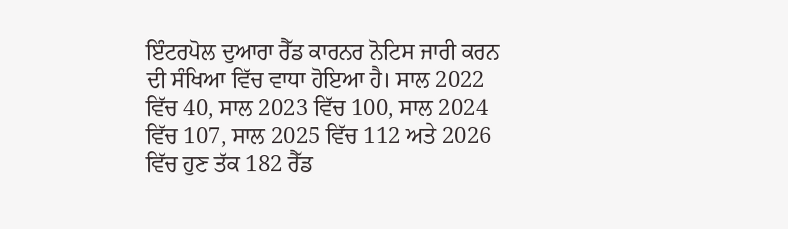ਇੰਟਰਪੋਲ ਦੁਆਰਾ ਰੈੱਡ ਕਾਰਨਰ ਨੋਟਿਸ ਜਾਰੀ ਕਰਨ ਦੀ ਸੰਖਿਆ ਵਿੱਚ ਵਾਧਾ ਹੋਇਆ ਹੈ। ਸਾਲ 2022 ਵਿੱਚ 40, ਸਾਲ 2023 ਵਿੱਚ 100, ਸਾਲ 2024 ਵਿੱਚ 107, ਸਾਲ 2025 ਵਿੱਚ 112 ਅਤੇ 2026 ਵਿੱਚ ਹੁਣ ਤੱਕ 182 ਰੈੱਡ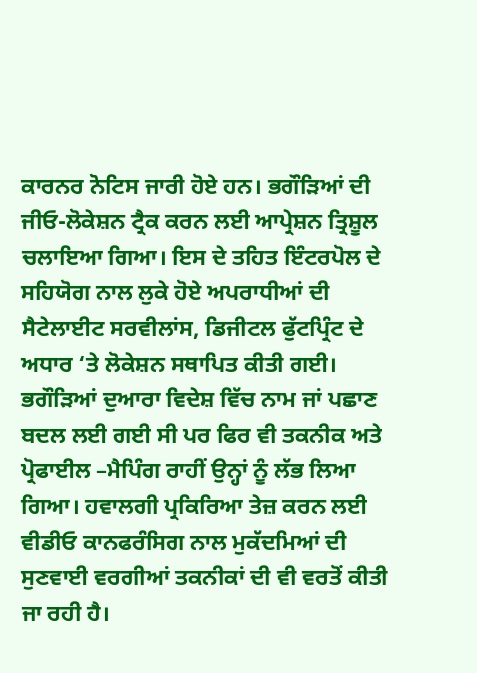ਕਾਰਨਰ ਨੋਟਿਸ ਜਾਰੀ ਹੋਏ ਹਨ। ਭਗੌੜਿਆਂ ਦੀ ਜੀਓ-ਲੋਕੇਸ਼ਨ ਟ੍ਰੈਕ ਕਰਨ ਲਈ ਆਪ੍ਰੇਸ਼ਨ ਤ੍ਰਿਸ਼ੂਲ ਚਲਾਇਆ ਗਿਆ। ਇਸ ਦੇ ਤਹਿਤ ਇੰਟਰਪੋਲ ਦੇ ਸਹਿਯੋਗ ਨਾਲ ਲੁਕੇ ਹੋਏ ਅਪਰਾਧੀਆਂ ਦੀ ਸੈਟੇਲਾਈਟ ਸਰਵੀਲਾਂਸ, ਡਿਜੀਟਲ ਫੁੱਟਪ੍ਰਿੰਟ ਦੇ ਅਧਾਰ ‘ਤੇ ਲੋਕੇਸ਼ਨ ਸਥਾਪਿਤ ਕੀਤੀ ਗਈ। ਭਗੌੜਿਆਂ ਦੁਆਰਾ ਵਿਦੇਸ਼ ਵਿੱਚ ਨਾਮ ਜਾਂ ਪਛਾਣ ਬਦਲ ਲਈ ਗਈ ਸੀ ਪਰ ਫਿਰ ਵੀ ਤਕਨੀਕ ਅਤੇ ਪ੍ਰੋਫਾਈਲ –ਮੈਪਿੰਗ ਰਾਹੀਂ ਉਨ੍ਹਾਂ ਨੂੰ ਲੱਭ ਲਿਆ ਗਿਆ। ਹਵਾਲਗੀ ਪ੍ਰਕਿਰਿਆ ਤੇਜ਼ ਕਰਨ ਲਈ ਵੀਡੀਓ ਕਾਨਫਰੰਸਿਗ ਨਾਲ ਮੁਕੱਦਮਿਆਂ ਦੀ ਸੁਣਵਾਈ ਵਰਗੀਆਂ ਤਕਨੀਕਾਂ ਦੀ ਵੀ ਵਰਤੋਂ ਕੀਤੀ ਜਾ ਰਹੀ ਹੈ।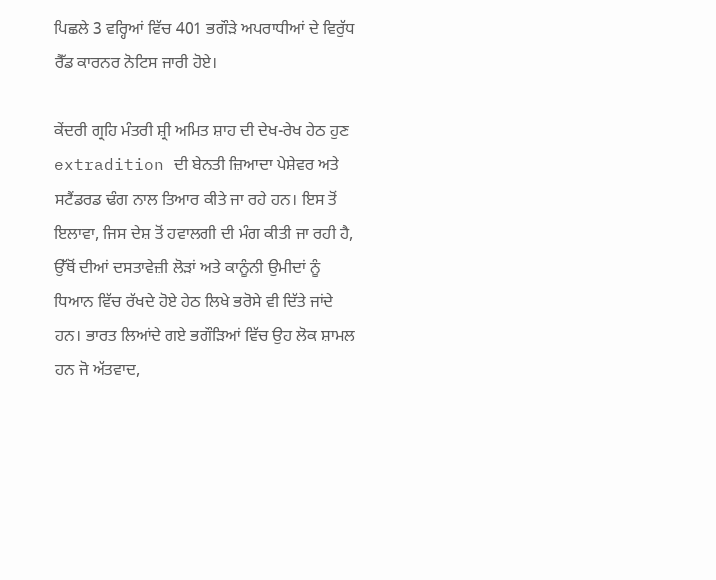ਪਿਛਲੇ 3 ਵਰ੍ਹਿਆਂ ਵਿੱਚ 401 ਭਗੌੜੇ ਅਪਰਾਧੀਆਂ ਦੇ ਵਿਰੁੱਧ ਰੈੱਡ ਕਾਰਨਰ ਨੋਟਿਸ ਜਾਰੀ ਹੋਏ।

ਕੇਂਦਰੀ ਗ੍ਰਹਿ ਮੰਤਰੀ ਸ਼੍ਰੀ ਅਮਿਤ ਸ਼ਾਹ ਦੀ ਦੇਖ-ਰੇਖ ਹੇਠ ਹੁਣ extradition ਦੀ ਬੇਨਤੀ ਜ਼ਿਆਦਾ ਪੇਸ਼ੇਵਰ ਅਤੇ ਸਟੈਂਡਰਡ ਢੰਗ ਨਾਲ ਤਿਆਰ ਕੀਤੇ ਜਾ ਰਹੇ ਹਨ। ਇਸ ਤੋਂ ਇਲਾਵਾ, ਜਿਸ ਦੇਸ਼ ਤੋਂ ਹਵਾਲਗੀ ਦੀ ਮੰਗ ਕੀਤੀ ਜਾ ਰਹੀ ਹੈ, ਉੱਥੋਂ ਦੀਆਂ ਦਸਤਾਵੇਜ਼ੀ ਲੋੜਾਂ ਅਤੇ ਕਾਨੂੰਨੀ ਉਮੀਦਾਂ ਨੂੰ ਧਿਆਨ ਵਿੱਚ ਰੱਖਦੇ ਹੋਏ ਹੇਠ ਲਿਖੇ ਭਰੋਸੇ ਵੀ ਦਿੱਤੇ ਜਾਂਦੇ ਹਨ। ਭਾਰਤ ਲਿਆਂਦੇ ਗਏ ਭਗੌੜਿਆਂ ਵਿੱਚ ਉਹ ਲੋਕ ਸ਼ਾਮਲ ਹਨ ਜੋ ਅੱਤਵਾਦ,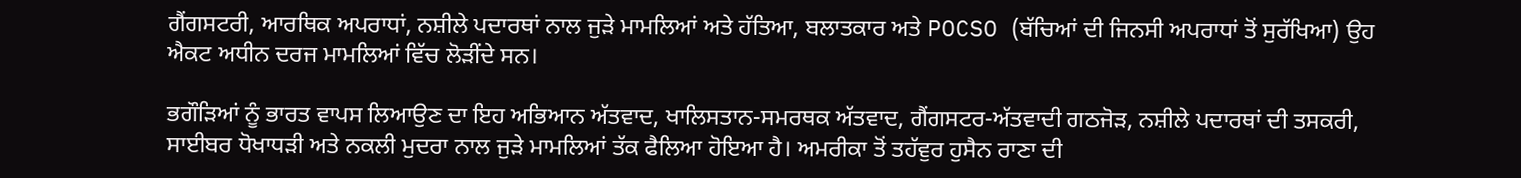ਗੈਂਗਸਟਰੀ, ਆਰਥਿਕ ਅਪਰਾਧਾਂ, ਨਸ਼ੀਲੇ ਪਦਾਰਥਾਂ ਨਾਲ ਜੁੜੇ ਮਾਮਲਿਆਂ ਅਤੇ ਹੱਤਿਆ, ਬਲਾਤਕਾਰ ਅਤੇ POCSO (ਬੱਚਿਆਂ ਦੀ ਜਿਨਸੀ ਅਪਰਾਧਾਂ ਤੋਂ ਸੁਰੱਖਿਆ) ਉਹ ਐਕਟ ਅਧੀਨ ਦਰਜ ਮਾਮਲਿਆਂ ਵਿੱਚ ਲੋੜੀਂਦੇ ਸਨ।

ਭਗੌੜਿਆਂ ਨੂੰ ਭਾਰਤ ਵਾਪਸ ਲਿਆਉਣ ਦਾ ਇਹ ਅਭਿਆਨ ਅੱਤਵਾਦ, ਖਾਲਿਸਤਾਨ-ਸਮਰਥਕ ਅੱਤਵਾਦ, ਗੈਂਗਸਟਰ-ਅੱਤਵਾਦੀ ਗਠਜੋੜ, ਨਸ਼ੀਲੇ ਪਦਾਰਥਾਂ ਦੀ ਤਸਕਰੀ, ਸਾਈਬਰ ਧੋਖਾਧੜੀ ਅਤੇ ਨਕਲੀ ਮੁਦਰਾ ਨਾਲ ਜੁੜੇ ਮਾਮਲਿਆਂ ਤੱਕ ਫੈਲਿਆ ਹੋਇਆ ਹੈ। ਅਮਰੀਕਾ ਤੋਂ ਤਹੱਵੁਰ ਹੁਸੈਨ ਰਾਣਾ ਦੀ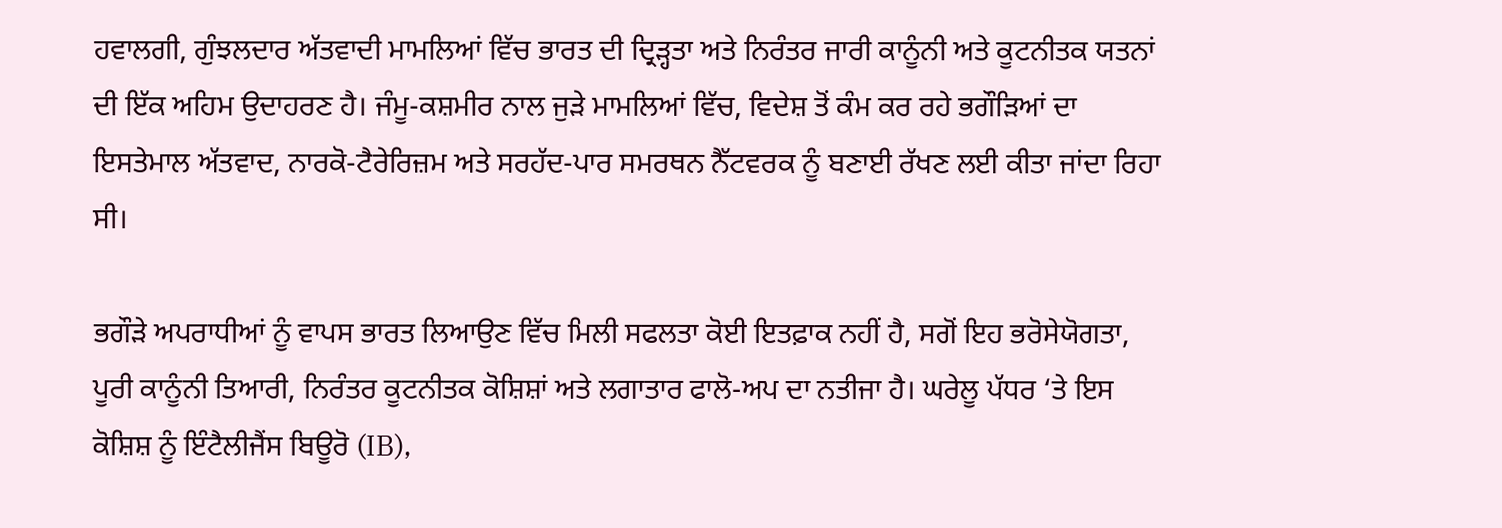ਹਵਾਲਗੀ, ਗੁੰਝਲਦਾਰ ਅੱਤਵਾਦੀ ਮਾਮਲਿਆਂ ਵਿੱਚ ਭਾਰਤ ਦੀ ਦ੍ਰਿੜ੍ਹਤਾ ਅਤੇ ਨਿਰੰਤਰ ਜਾਰੀ ਕਾਨੂੰਨੀ ਅਤੇ ਕੂਟਨੀਤਕ ਯਤਨਾਂ ਦੀ ਇੱਕ ਅਹਿਮ ਉਦਾਹਰਣ ਹੈ। ਜੰਮੂ-ਕਸ਼ਮੀਰ ਨਾਲ ਜੁੜੇ ਮਾਮਲਿਆਂ ਵਿੱਚ, ਵਿਦੇਸ਼ ਤੋਂ ਕੰਮ ਕਰ ਰਹੇ ਭਗੌੜਿਆਂ ਦਾ ਇਸਤੇਮਾਲ ਅੱਤਵਾਦ, ਨਾਰਕੋ-ਟੈਰੇਰਿਜ਼ਮ ਅਤੇ ਸਰਹੱਦ-ਪਾਰ ਸਮਰਥਨ ਨੈੱਟਵਰਕ ਨੂੰ ਬਣਾਈ ਰੱਖਣ ਲਈ ਕੀਤਾ ਜਾਂਦਾ ਰਿਹਾ ਸੀ।

ਭਗੌੜੇ ਅਪਰਾਧੀਆਂ ਨੂੰ ਵਾਪਸ ਭਾਰਤ ਲਿਆਉਣ ਵਿੱਚ ਮਿਲੀ ਸਫਲਤਾ ਕੋਈ ਇਤਫ਼ਾਕ ਨਹੀਂ ਹੈ, ਸਗੋਂ ਇਹ ਭਰੋਸੇਯੋਗਤਾ, ਪੂਰੀ ਕਾਨੂੰਨੀ ਤਿਆਰੀ, ਨਿਰੰਤਰ ਕੂਟਨੀਤਕ ਕੋਸ਼ਿਸ਼ਾਂ ਅਤੇ ਲਗਾਤਾਰ ਫਾਲੋ-ਅਪ ਦਾ ਨਤੀਜਾ ਹੈ। ਘਰੇਲੂ ਪੱਧਰ ‘ਤੇ ਇਸ ਕੋਸ਼ਿਸ਼ ਨੂੰ ਇੰਟੈਲੀਜੈਂਸ ਬਿਊਰੋ (IB),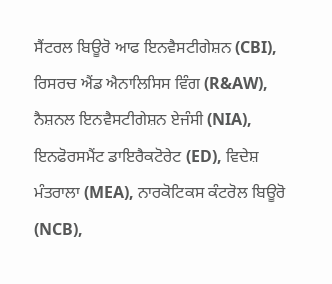ਸੈਂਟਰਲ ਬਿਊਰੋ ਆਫ ਇਨਵੈਸਟੀਗੇਸ਼ਨ (CBI), ਰਿਸਰਚ ਐਂਡ ਐਨਾਲਿਸਿਸ ਵਿੰਗ (R&AW), ਨੈਸ਼ਨਲ ਇਨਵੈਸਟੀਗੇਸ਼ਨ ਏਜੰਸੀ (NIA), ਇਨਫੋਰਸਮੈਂਟ ਡਾਇਰੈਕਟੋਰੇਟ (ED), ਵਿਦੇਸ਼ ਮੰਤਰਾਲਾ (MEA), ਨਾਰਕੋਟਿਕਸ ਕੰਟਰੋਲ ਬਿਊਰੋ (NCB),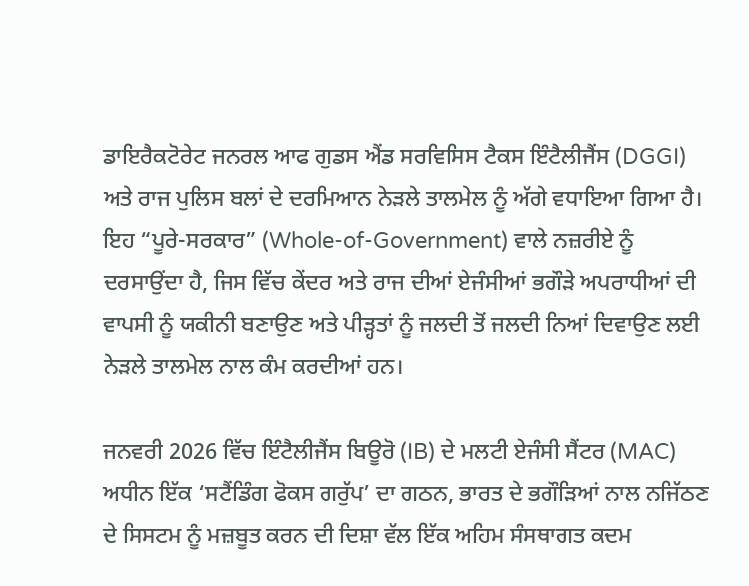ਡਾਇਰੈਕਟੋਰੇਟ ਜਨਰਲ ਆਫ ਗੁਡਸ ਐਂਡ ਸਰਵਿਸਿਸ ਟੈਕਸ ਇੰਟੈਲੀਜੈਂਸ (DGGI) ਅਤੇ ਰਾਜ ਪੁਲਿਸ ਬਲਾਂ ਦੇ ਦਰਮਿਆਨ ਨੇੜਲੇ ਤਾਲਮੇਲ ਨੂੰ ਅੱਗੇ ਵਧਾਇਆ ਗਿਆ ਹੈ। ਇਹ “ਪੂਰੇ-ਸਰਕਾਰ” (Whole-of-Government) ਵਾਲੇ ਨਜ਼ਰੀਏ ਨੂੰ ਦਰਸਾਉਂਦਾ ਹੈ, ਜਿਸ ਵਿੱਚ ਕੇਂਦਰ ਅਤੇ ਰਾਜ ਦੀਆਂ ਏਜੰਸੀਆਂ ਭਗੌੜੇ ਅਪਰਾਧੀਆਂ ਦੀ ਵਾਪਸੀ ਨੂੰ ਯਕੀਨੀ ਬਣਾਉਣ ਅਤੇ ਪੀੜ੍ਹਤਾਂ ਨੂੰ ਜਲਦੀ ਤੋਂ ਜਲਦੀ ਨਿਆਂ ਦਿਵਾਉਣ ਲਈ ਨੇੜਲੇ ਤਾਲਮੇਲ ਨਾਲ ਕੰਮ ਕਰਦੀਆਂ ਹਨ।

ਜਨਵਰੀ 2026 ਵਿੱਚ ਇੰਟੈਲੀਜੈਂਸ ਬਿਊਰੋ (IB) ਦੇ ਮਲਟੀ ਏਜੰਸੀ ਸੈਂਟਰ (MAC) ਅਧੀਨ ਇੱਕ ‘ਸਟੈਂਡਿੰਗ ਫੋਕਸ ਗਰੁੱਪ’ ਦਾ ਗਠਨ, ਭਾਰਤ ਦੇ ਭਗੌੜਿਆਂ ਨਾਲ ਨਜਿੱਠਣ ਦੇ ਸਿਸਟਮ ਨੂੰ ਮਜ਼ਬੂਤ ਕਰਨ ਦੀ ਦਿਸ਼ਾ ਵੱਲ ਇੱਕ ਅਹਿਮ ਸੰਸਥਾਗਤ ਕਦਮ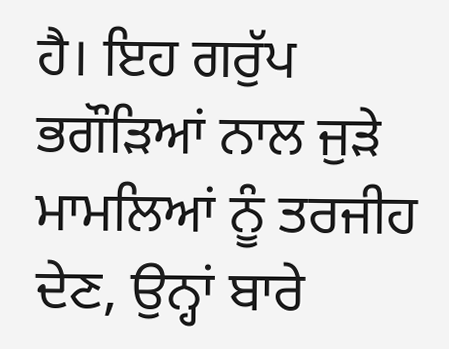ਹੈ। ਇਹ ਗਰੁੱਪ ਭਗੌੜਿਆਂ ਨਾਲ ਜੁੜੇ ਮਾਮਲਿਆਂ ਨੂੰ ਤਰਜੀਹ ਦੇਣ, ਉਨ੍ਹਾਂ ਬਾਰੇ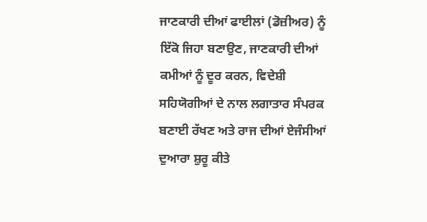ਜਾਣਕਾਰੀ ਦੀਆਂ ਫਾਈਲਾਂ (ਡੋਜ਼ੀਅਰ) ਨੂੰ ਇੱਕੋ ਜਿਹਾ ਬਣਾਉਣ, ਜਾਣਕਾਰੀ ਦੀਆਂ ਕਮੀਆਂ ਨੂੰ ਦੂਰ ਕਰਨ, ਵਿਦੇਸ਼ੀ ਸਹਿਯੋਗੀਆਂ ਦੇ ਨਾਲ ਲਗਾਤਾਰ ਸੰਪਰਕ ਬਣਾਈ ਰੱਖਣ ਅਤੇ ਰਾਜ ਦੀਆਂ ਏਜੰਸੀਆਂ ਦੁਆਰਾ ਸ਼ੁਰੂ ਕੀਤੇ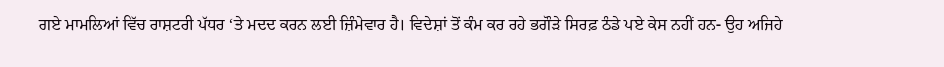ਗਏ ਮਾਮਲਿਆਂ ਵਿੱਚ ਰਾਸ਼ਟਰੀ ਪੱਧਰ ‘ਤੇ ਮਦਦ ਕਰਨ ਲਈ ਜ਼ਿੰਮੇਵਾਰ ਹੈ। ਵਿਦੇਸ਼ਾਂ ਤੋਂ ਕੰਮ ਕਰ ਰਹੇ ਭਗੌੜੇ ਸਿਰਫ਼ ਠੰਡੇ ਪਏ ਕੇਸ ਨਹੀਂ ਹਨ- ਉਹ ਅਜਿਹੇ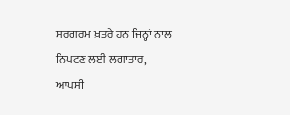ਸਰਗਰਮ ਖ਼ਤਰੇ ਹਨ ਜਿਨ੍ਹਾਂ ਨਾਲ ਨਿਪਟਣ ਲਈ ਲਗਾਤਾਰ, ਆਪਸੀ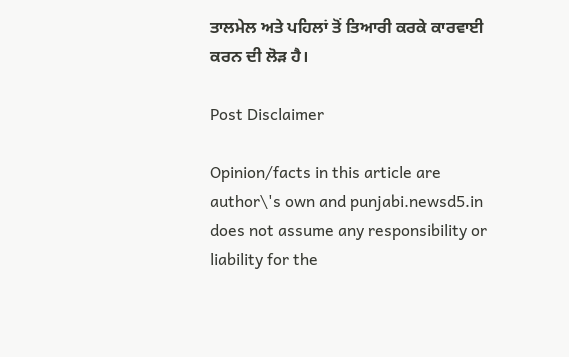ਤਾਲਮੇਲ ਅਤੇ ਪਹਿਲਾਂ ਤੋਂ ਤਿਆਰੀ ਕਰਕੇ ਕਾਰਵਾਈ ਕਰਨ ਦੀ ਲੋੜ ਹੈ।

Post Disclaimer

Opinion/facts in this article are author\'s own and punjabi.newsd5.in does not assume any responsibility or liability for the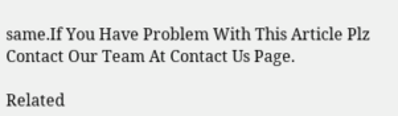same.If You Have Problem With This Article Plz Contact Our Team At Contact Us Page.

Related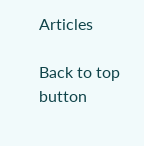Articles

Back to top button